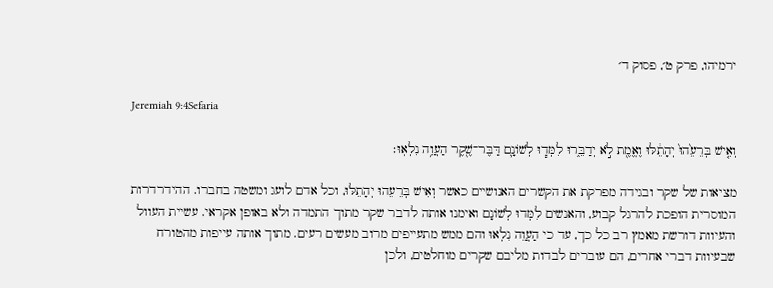ירמיהו, פרק ט׳, פסוק ד׳

Jeremiah 9:4Sefaria

וְאִ֤ישׁ בְּרֵעֵ֙הוּ֙ יְהָתֵ֔לּוּ וֶאֱמֶ֖ת לֹ֣א יְדַבֵּ֑רוּ לִמְּד֧וּ לְשׁוֹנָ֛ם דַּבֶּר־שֶׁ֖קֶר הַעֲוֵ֥ה נִלְאֽוּ׃

מציאות של שקר ובגידה מפרקת את הקשרים האנושיים כאשר וְאִישׁ בְּרֵעֵהוּ יְהָתֵלּוּ, וכל אדם לועג ומשטה בחברו. ההידרדרות המוסרית הופכת להרגל קבוע, והאנשים לִמְּדוּ לְשׁוֹנָם ואימנו אותה לדבר שקר מתוך התמדה ולא באופן אקראי. עשיית העוול והעיוות דורשת מאמץ רב כל כך, עד כי הַעֲוֵה נִלְאוּ והם ממש מתעייפים מרוב מעשים רעים. מתוך אותה עייפות מהטורח שבעיוות דברי אחרים, הם עוברים לבדות מליבם שקרים מוחלטים, ולכן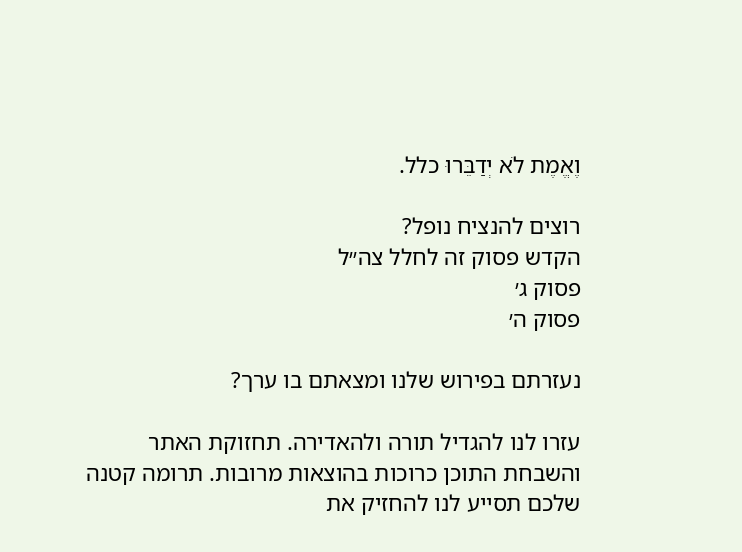וֶאֱמֶת לֹא יְדַבֵּרוּ כלל.

רוצים להנציח נופל?
הקדש פסוק זה לחלל צה״ל
פסוק ג׳
פסוק ה׳

נעזרתם בפירוש שלנו ומצאתם בו ערך?

עזרו לנו להגדיל תורה ולהאדירה. תחזוקת האתר והשבחת התוכן כרוכות בהוצאות מרובות. תרומה קטנה שלכם תסייע לנו להחזיק את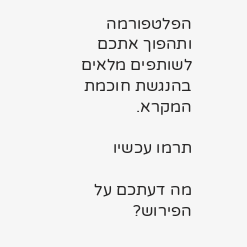הפלטפורמה ותהפוך אתכם לשותפים מלאים בהנגשת חוכמת המקרא.

תרמו עכשיו

מה דעתכם על הפירוש?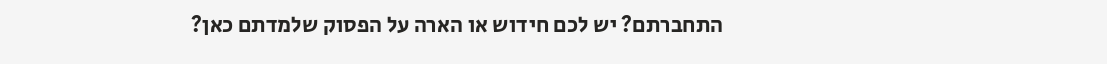התחברתם? יש לכם חידוש או הארה על הפסוק שלמדתם כאן?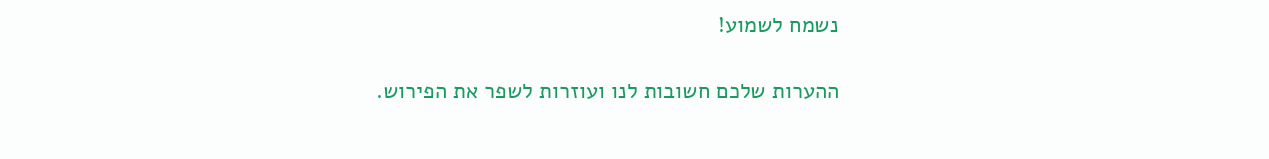נשמח לשמוע!

ההערות שלכם חשובות לנו ועוזרות לשפר את הפירוש.